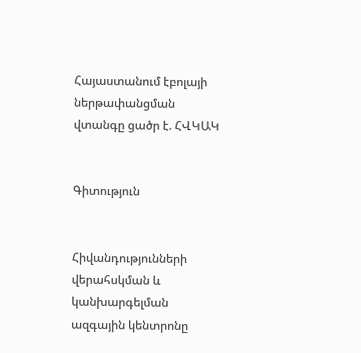Հայաստանում էբոլայի ներթափանցման վտանգը ցածր է. ՀՎԿԱԿ


Գիտություն


Հիվանդությունների վերահսկման և կանխարգելման ազգային կենտրոնը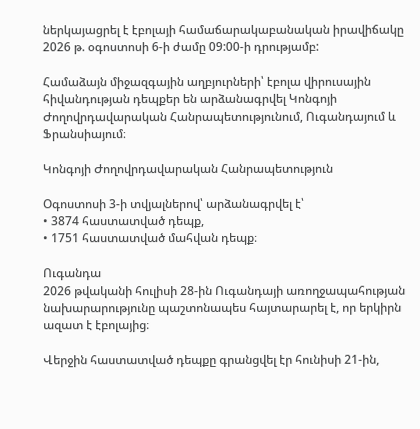ներկայացրել է էբոլայի համաճարակաբանական իրավիճակը 2026 թ. օգոստոսի 6-ի ժամը 09:00-ի դրությամբ:

Համաձայն միջազգային աղբյուրների՝ էբոլա վիրուսային հիվանդության դեպքեր են արձանագրվել Կոնգոյի Ժողովրդավարական Հանրապետությունում, Ուգանդայում և Ֆրանսիայում։

Կոնգոյի Ժողովրդավարական Հանրապետություն

Օգոստոսի 3-ի տվյալներով՝ արձանագրվել է՝
• 3874 հաստատված դեպք,
• 1751 հաստատված մահվան դեպք։

Ուգանդա
2026 թվականի հուլիսի 28-ին Ուգանդայի առողջապահության նախարարությունը պաշտոնապես հայտարարել է, որ երկիրն ազատ է էբոլայից։

Վերջին հաստատված դեպքը գրանցվել էր հունիսի 21-ին,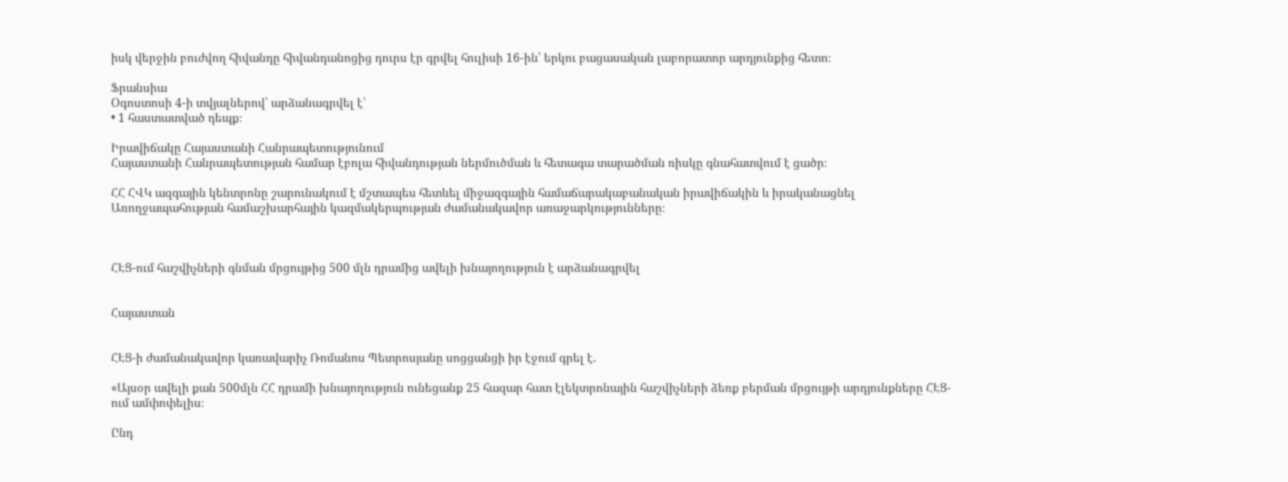իսկ վերջին բուժվող հիվանդը հիվանդանոցից դուրս էր գրվել հուլիսի 16-ին՝ երկու բացասական լաբորատոր արդյունքից հետո։

Ֆրանսիա
Օգոստոսի 4-ի տվյալներով՝ արձանագրվել է՝
• 1 հաստատված դեպք։

Իրավիճակը Հայաստանի Հանրապետությունում
Հայաստանի Հանրապետության համար էբոլա հիվանդության ներմուծման և հետագա տարածման ռիսկը գնահատվում է ցածր։

ՀՀ ՀՎԿ ազգային կենտրոնը շարունակում է մշտապես հետևել միջազգային համաճարակաբանական իրավիճակին և իրականացնել Առողջապահության համաշխարհային կազմակերպության ժամանակավոր առաջարկությունները։



ՀԷՑ-ում հաշվիչների գնման մրցույթից 500 մլն դրամից ավելի խնայողություն է արձանագրվել


Հայաստան


ՀԷՑ-ի ժամանակավոր կառավարիչ Ռոմանոս Պետրոսյանը սոցցանցի իր էջում գրել է.

«Այսօր ավելի քան 500մլն ՀՀ դրամի խնայողություն ունեցանք 25 հազար հատ էլեկտրոնային հաշվիչների ձեռք բերման մրցույթի արդյունքները ՀԷՑ-ում ամփոփելիս։

Ընդ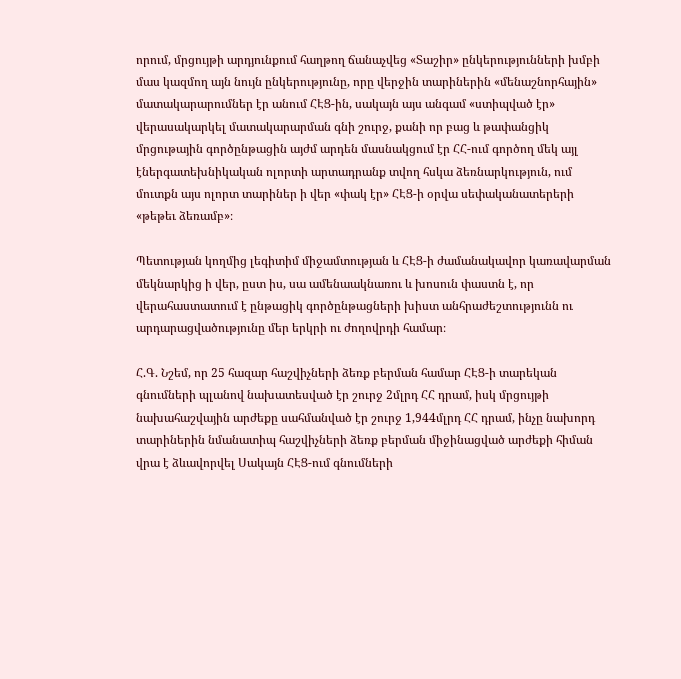որում, մրցույթի արդյունքում հաղթող ճանաչվեց «Տաշիր» ընկերությունների խմբի մաս կազմող այն նույն ընկերությունը, որը վերջին տարիներին «մենաշնորհային» մատակարարումներ էր անում ՀԷՑ-ին, սակայն այս անգամ «ստիպված էր» վերասակարկել մատակարարման գնի շուրջ, քանի որ բաց և թափանցիկ մրցութային գործընթացին այժմ արդեն մասնակցում էր ՀՀ-ում գործող մեկ այլ էներգատեխնիկական ոլորտի արտադրանք տվող հսկա ձեռնարկություն, ում մուտքն այս ոլորտ տարիներ ի վեր «փակ էր» ՀԷՑ-ի օրվա սեփականատերերի «թեթեւ ձեռամբ»։

Պետության կողմից լեգիտիմ միջամտության և ՀԷՑ-ի ժամանակավոր կառավարման մեկնարկից ի վեր, ըստ իս, սա ամենաակնառու և խոսուն փաստն է, որ վերահաստատում է ընթացիկ գործընթացների խիստ անհրաժեշտությունն ու արդարացվածությունը մեր երկրի ու ժողովրդի համար։

Հ.Գ. Նշեմ, որ 25 հազար հաշվիչների ձեռք բերման համար ՀԷՑ-ի տարեկան գնումների պլանով նախատեսված էր շուրջ 2մլրդ ՀՀ դրամ, իսկ մրցույթի նախահաշվային արժեքը սահմանված էր շուրջ 1,944մլրդ ՀՀ դրամ, ինչը նախորդ տարիներին նմանատիպ հաշվիչների ձեռք բերման միջինացված արժեքի հիման վրա է ձևավորվել Սակայն ՀԷՑ-ում գնումների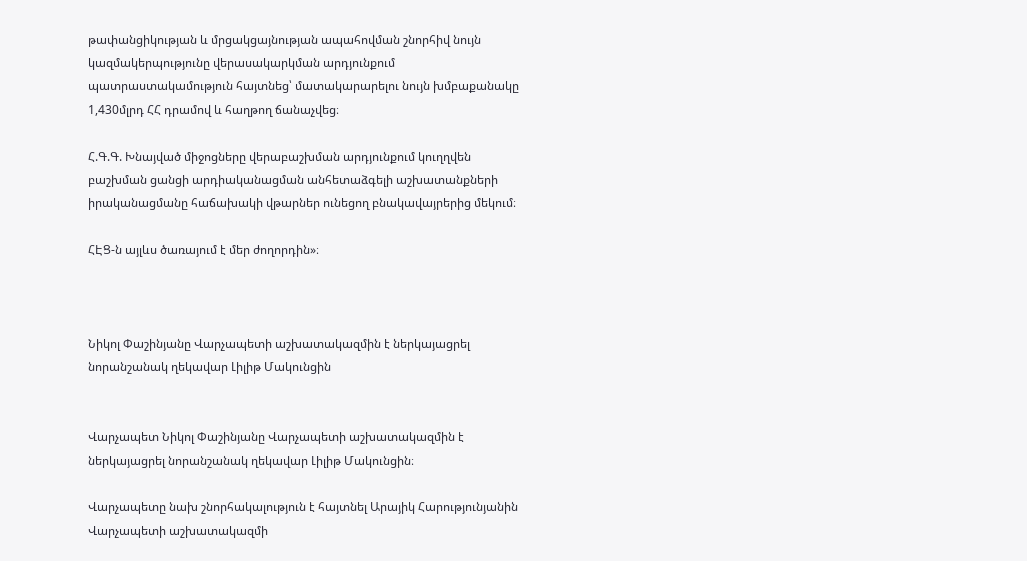թափանցիկության և մրցակցայնության ապահովման շնորհիվ նույն կազմակերպությունը վերասակարկման արդյունքում պատրաստակամություն հայտնեց՝ մատակարարելու նույն խմբաքանակը 1,430մլրդ ՀՀ դրամով և հաղթող ճանաչվեց։

Հ.Գ.Գ. Խնայված միջոցները վերաբաշխման արդյունքում կուղղվեն բաշխման ցանցի արդիականացման անհետաձգելի աշխատանքների իրականացմանը հաճախակի վթարներ ունեցող բնակավայրերից մեկում։

ՀԷՑ-ն այլևս ծառայում է մեր ժողորդին»։



Նիկոլ Փաշինյանը Վարչապետի աշխատակազմին է ներկայացրել նորանշանակ ղեկավար Լիլիթ Մակունցին


Վարչապետ Նիկոլ Փաշինյանը Վարչապետի աշխատակազմին է ներկայացրել նորանշանակ ղեկավար Լիլիթ Մակունցին։

Վարչապետը նախ շնորհակալություն է հայտնել Արայիկ Հարությունյանին Վարչապետի աշխատակազմի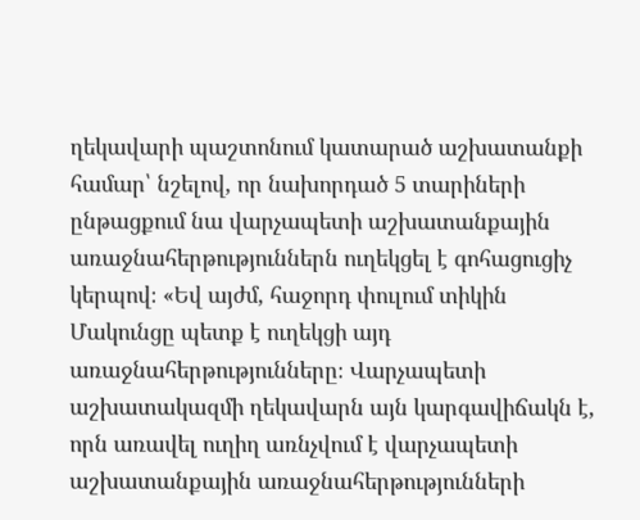ղեկավարի պաշտոնում կատարած աշխատանքի համար՝ նշելով, որ նախորդած 5 տարիների ընթացքում նա վարչապետի աշխատանքային առաջնահերթություններն ուղեկցել է գոհացուցիչ կերպով։ «Եվ այժմ, հաջորդ փուլում տիկին Մակունցը պետք է ուղեկցի այդ առաջնահերթությունները։ Վարչապետի աշխատակազմի ղեկավարն այն կարգավիճակն է, որն առավել ուղիղ առնչվում է վարչապետի աշխատանքային առաջնահերթությունների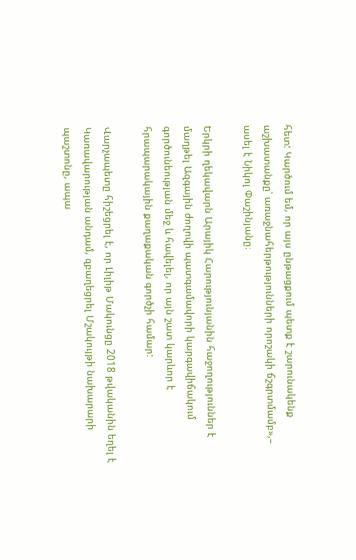հետ: Կարծում եմ, որ այս ընթացքում պետք է շարունակենք աշխատանքը՝ առաջնահերթությունների որոշակի ճշգրտմամբ»,– ասել է Նիկոլ Փաշինյանը։

Երկրի ղեկավարն Արայիկ Հարությունյանին հաջողություններ է մաղթել Ազգային ժողովի պատգամավորի կարգավիճակում գործունեության մեջ և հավելել, որ այն շատ կարևոր է հրապարակային քաղաքական գործչի համար:

Վարչապետը հիշեցրել է, որ Լիլիթ Մակունցը 2018 թվականին եղել է Կառավարության անդամ, զբաղեցրել Մշակույթի նախարարի պաշտոնը, ապա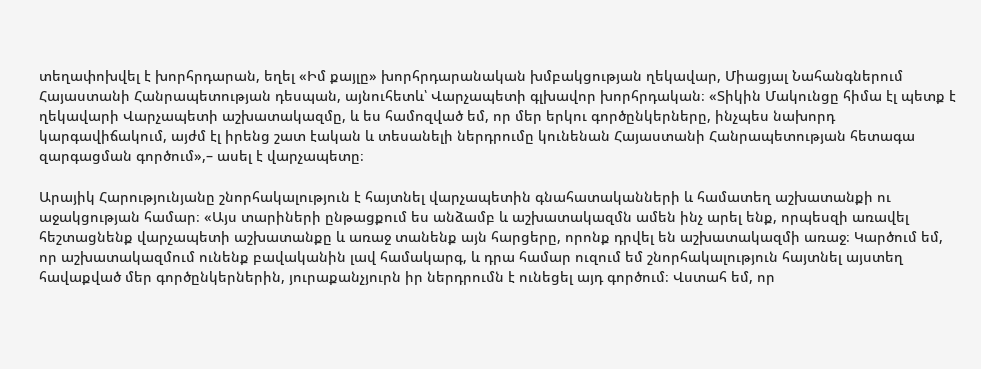տեղափոխվել է խորհրդարան, եղել «Իմ քայլը» խորհրդարանական խմբակցության ղեկավար, Միացյալ Նահանգներում Հայաստանի Հանրապետության դեսպան, այնուհետև՝ Վարչապետի գլխավոր խորհրդական։ «Տիկին Մակունցը հիմա էլ պետք է ղեկավարի Վարչապետի աշխատակազմը, և ես համոզված եմ, որ մեր երկու գործընկերները, ինչպես նախորդ կարգավիճակում, այժմ էլ իրենց շատ էական և տեսանելի ներդրումը կունենան Հայաստանի Հանրապետության հետագա զարգացման գործում»,– ասել է վարչապետը։

Արայիկ Հարությունյանը շնորհակալություն է հայտնել վարչապետին գնահատականների և համատեղ աշխատանքի ու աջակցության համար։ «Այս տարիների ընթացքում ես անձամբ և աշխատակազմն ամեն ինչ արել ենք, որպեսզի առավել հեշտացնենք վարչապետի աշխատանքը և առաջ տանենք այն հարցերը, որոնք դրվել են աշխատակազմի առաջ։ Կարծում եմ, որ աշխատակազմում ունենք բավականին լավ համակարգ, և դրա համար ուզում եմ շնորհակալություն հայտնել այստեղ հավաքված մեր գործընկերներին, յուրաքանչյուրն իր ներդրումն է ունեցել այդ գործում։ Վստահ եմ, որ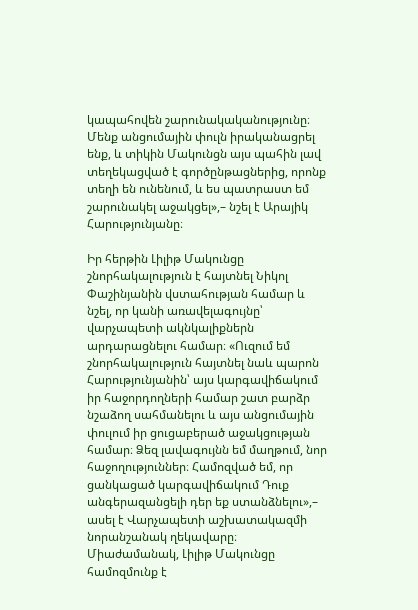կապահովեն շարունակականությունը։ Մենք անցումային փուլն իրականացրել ենք, և տիկին Մակունցն այս պահին լավ տեղեկացված է գործընթացներից, որոնք տեղի են ունենում, և ես պատրաստ եմ շարունակել աջակցել»,– նշել է Արայիկ Հարությունյանը։

Իր հերթին Լիլիթ Մակունցը շնորհակալություն է հայտնել Նիկոլ Փաշինյանին վստահության համար և նշել, որ կանի առավելագույնը՝ վարչապետի ակնկալիքներն արդարացնելու համար։ «Ուզում եմ շնորհակալություն հայտնել նաև պարոն Հարությունյանին՝ այս կարգավիճակում իր հաջորդողների համար շատ բարձր նշաձող սահմանելու և այս անցումային փուլում իր ցուցաբերած աջակցության համար։ Ձեզ լավագույնն եմ մաղթում, նոր հաջողություններ։ Համոզված եմ, որ ցանկացած կարգավիճակում Դուք անգերազանցելի դեր եք ստանձնելու»,– ասել է Վարչապետի աշխատակազմի նորանշանակ ղեկավարը։ Միաժամանակ, Լիլիթ Մակունցը համոզմունք է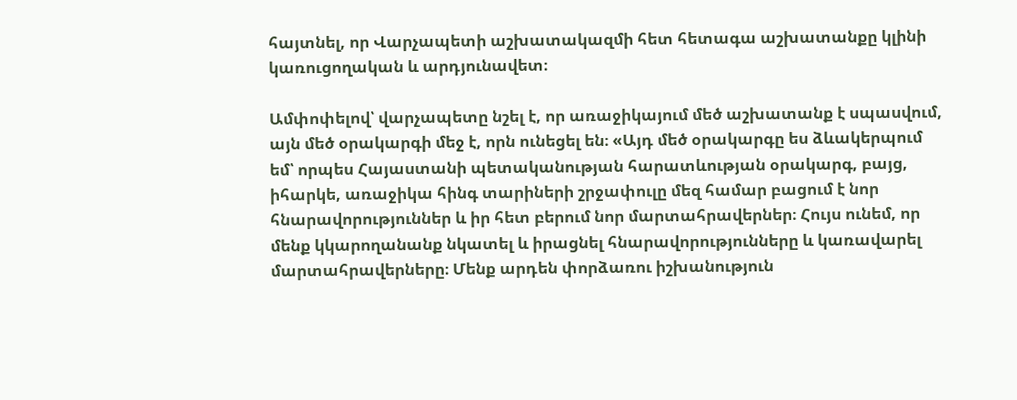հայտնել, որ Վարչապետի աշխատակազմի հետ հետագա աշխատանքը կլինի կառուցողական և արդյունավետ։

Ամփոփելով՝ վարչապետը նշել է, որ առաջիկայում մեծ աշխատանք է սպասվում, այն մեծ օրակարգի մեջ է, որն ունեցել են։ «Այդ մեծ օրակարգը ես ձևակերպում եմ՝ որպես Հայաստանի պետականության հարատևության օրակարգ, բայց, իհարկե, առաջիկա հինգ տարիների շրջափուլը մեզ համար բացում է նոր հնարավորություններ և իր հետ բերում նոր մարտահրավերներ։ Հույս ունեմ, որ մենք կկարողանանք նկատել և իրացնել հնարավորությունները և կառավարել մարտահրավերները։ Մենք արդեն փորձառու իշխանություն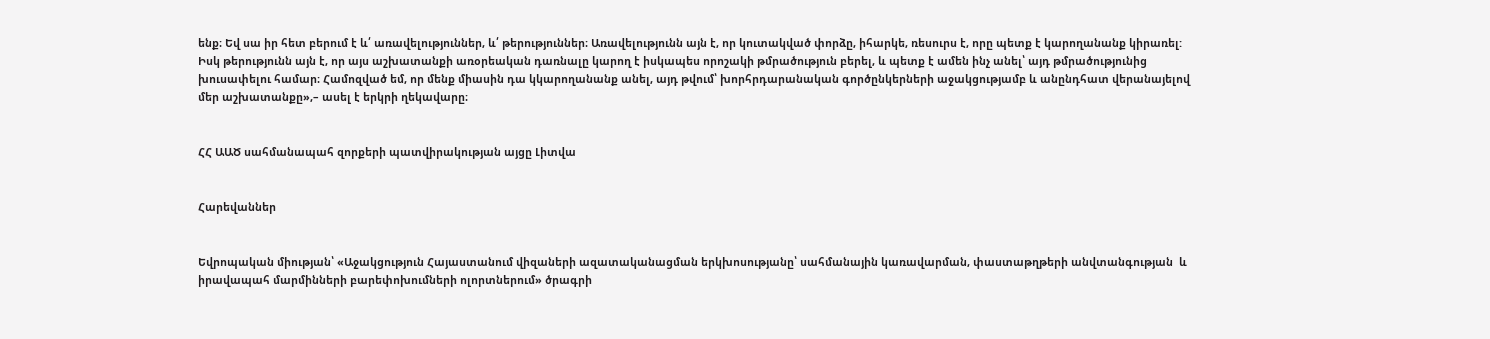ենք։ Եվ սա իր հետ բերում է և՛ առավելություններ, և՛ թերություններ։ Առավելությունն այն է, որ կուտակված փորձը, իհարկե, ռեսուրս է, որը պետք է կարողանանք կիրառել: Իսկ թերությունն այն է, որ այս աշխատանքի առօրեական դառնալը կարող է իսկապես որոշակի թմրածություն բերել, և պետք է ամեն ինչ անել՝ այդ թմրածությունից խուսափելու համար։ Համոզված եմ, որ մենք միասին դա կկարողանանք անել, այդ թվում՝ խորհրդարանական գործընկերների աջակցությամբ և անընդհատ վերանայելով մեր աշխատանքը»,– ասել է երկրի ղեկավարը։


ՀՀ ԱԱԾ սահմանապահ զորքերի պատվիրակության այցը Լիտվա


Հարեվաններ


Եվրոպական միության՝ «Աջակցություն Հայաստանում վիզաների ազատականացման երկխոսությանը՝ սահմանային կառավարման, փաստաթղթերի անվտանգության  և իրավապահ մարմինների բարեփոխումների ոլորտներում» ծրագրի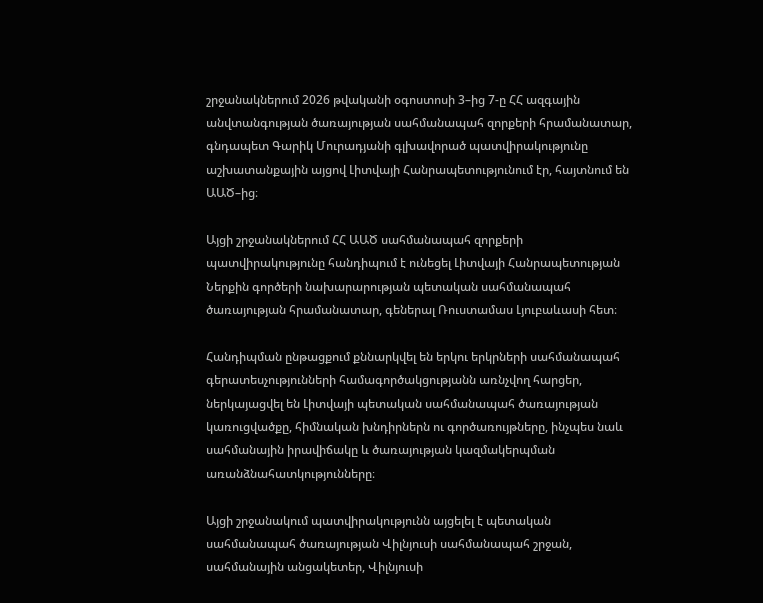շրջանակներում 2026 թվականի օգոստոսի 3–ից 7-ը ՀՀ ազգային անվտանգության ծառայության սահմանապահ զորքերի հրամանատար, գնդապետ Գարիկ Մուրադյանի գլխավորած պատվիրակությունը աշխատանքային այցով Լիտվայի Հանրապետությունում էր, հայտնում են ԱԱԾ–ից։

Այցի շրջանակներում ՀՀ ԱԱԾ սահմանապահ զորքերի պատվիրակությունը հանդիպում է ունեցել Լիտվայի Հանրապետության Ներքին գործերի նախարարության պետական սահմանապահ ծառայության հրամանատար, գեներալ Ռուստամաս Լյուբաևասի հետ։

Հանդիպման ընթացքում քննարկվել են երկու երկրների սահմանապահ գերատեսչությունների համագործակցությանն առնչվող հարցեր, ներկայացվել են Լիտվայի պետական սահմանապահ ծառայության կառուցվածքը, հիմնական խնդիրներն ու գործառույթները, ինչպես նաև սահմանային իրավիճակը և ծառայության կազմակերպման առանձնահատկությունները։

Այցի շրջանակում պատվիրակությունն այցելել է պետական սահմանապահ ծառայության Վիլնյուսի սահմանապահ շրջան, սահմանային անցակետեր, Վիլնյուսի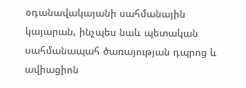օդանավակայանի սահմանային կայարան, ինչպես նաև պետական սահմանապահ ծառայության դպրոց և ավիացիոն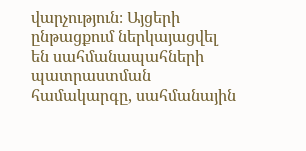վարչություն։ Այցերի ընթացքում ներկայացվել են սահմանապահների պատրաստման համակարգը, սահմանային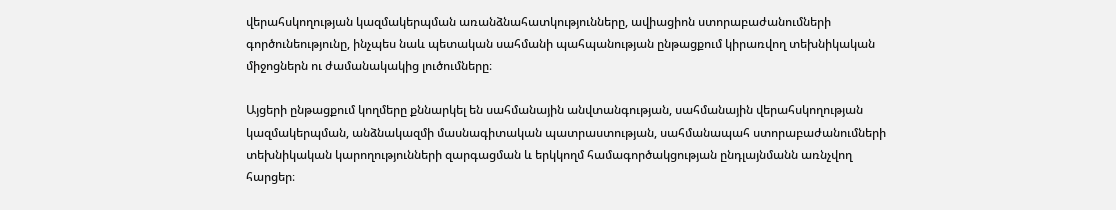վերահսկողության կազմակերպման առանձնահատկությունները, ավիացիոն ստորաբաժանումների գործունեությունը, ինչպես նաև պետական սահմանի պահպանության ընթացքում կիրառվող տեխնիկական միջոցներն ու ժամանակակից լուծումները։

Այցերի ընթացքում կողմերը քննարկել են սահմանային անվտանգության, սահմանային վերահսկողության կազմակերպման, անձնակազմի մասնագիտական պատրաստության, սահմանապահ ստորաբաժանումների տեխնիկական կարողությունների զարգացման և երկկողմ համագործակցության ընդլայնմանն առնչվող հարցեր։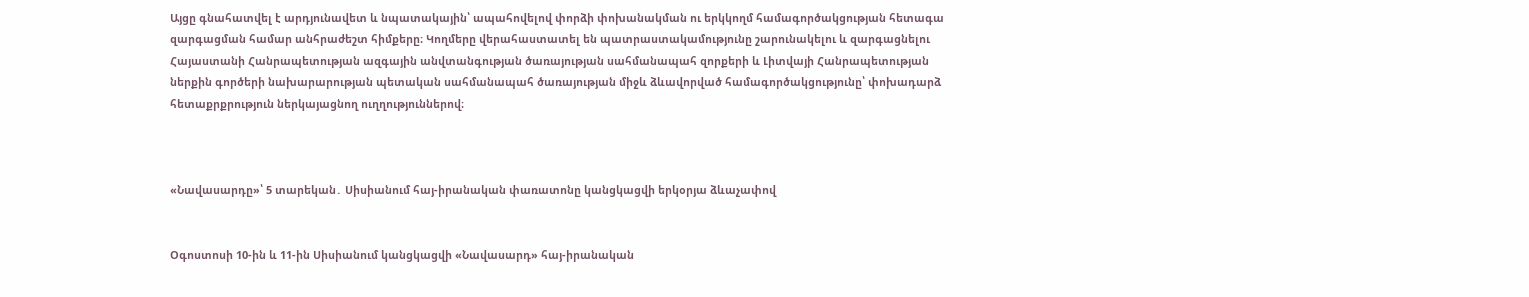Այցը գնահատվել է արդյունավետ և նպատակային՝ ապահովելով փորձի փոխանակման ու երկկողմ համագործակցության հետագա զարգացման համար անհրաժեշտ հիմքերը։ Կողմերը վերահաստատել են պատրաստակամությունը շարունակելու և զարգացնելու Հայաստանի Հանրապետության ազգային անվտանգության ծառայության սահմանապահ զորքերի և Լիտվայի Հանրապետության ներքին գործերի նախարարության պետական սահմանապահ ծառայության միջև ձևավորված համագործակցությունը՝ փոխադարձ հետաքրքրություն ներկայացնող ուղղություններով։



«Նավասարդը»՝ 5 տարեկան․ Սիսիանում հայ-իրանական փառատոնը կանցկացվի երկօրյա ձևաչափով


Օգոստոսի 10-ին և 11-ին Սիսիանում կանցկացվի «Նավասարդ» հայ-իրանական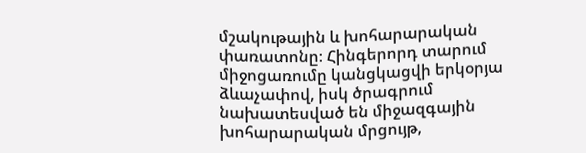մշակութային և խոհարարական փառատոնը։ Հինգերորդ տարում միջոցառումը կանցկացվի երկօրյա ձևաչափով, իսկ ծրագրում նախատեսված են միջազգային խոհարարական մրցույթ,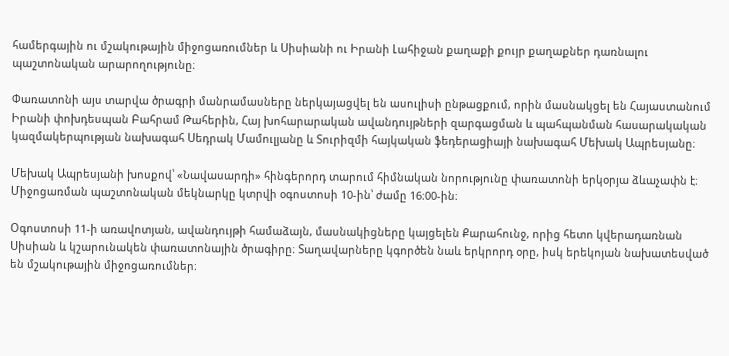համերգային ու մշակութային միջոցառումներ և Սիսիանի ու Իրանի Լահիջան քաղաքի քույր քաղաքներ դառնալու պաշտոնական արարողությունը։

Փառատոնի այս տարվա ծրագրի մանրամասները ներկայացվել են ասուլիսի ընթացքում, որին մասնակցել են Հայաստանում Իրանի փոխդեսպան Բահրամ Թահերին, Հայ խոհարարական ավանդույթների զարգացման և պահպանման հասարակական կազմակերպության նախագահ Սեդրակ Մամուլյանը և Տուրիզմի հայկական ֆեդերացիայի նախագահ Մեխակ Ապրեսյանը։

Մեխակ Ապրեսյանի խոսքով՝ «Նավասարդի» հինգերորդ տարում հիմնական նորությունը փառատոնի երկօրյա ձևաչափն է։ Միջոցառման պաշտոնական մեկնարկը կտրվի օգոստոսի 10-ին՝ ժամը 16։00-ին։

Օգոստոսի 11-ի առավոտյան, ավանդույթի համաձայն, մասնակիցները կայցելեն Քարահունջ, որից հետո կվերադառնան Սիսիան և կշարունակեն փառատոնային ծրագիրը։ Տաղավարները կգործեն նաև երկրորդ օրը, իսկ երեկոյան նախատեսված են մշակութային միջոցառումներ։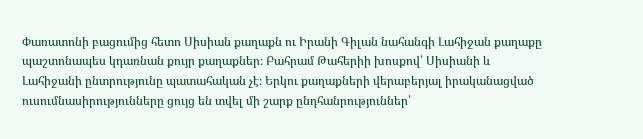Փառատոնի բացումից հետո Սիսիան քաղաքն ու Իրանի Գիլան նահանգի Լահիջան քաղաքը պաշտոնապես կդառնան քույր քաղաքներ։ Բահրամ Թահերիի խոսքով՝ Սիսիանի և Լահիջանի ընտրությունը պատահական չէ։ Երկու քաղաքների վերաբերյալ իրականացված ուսումնասիրությունները ցույց են տվել մի շարք ընդհանրություններ՝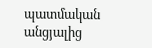պատմական անցյալից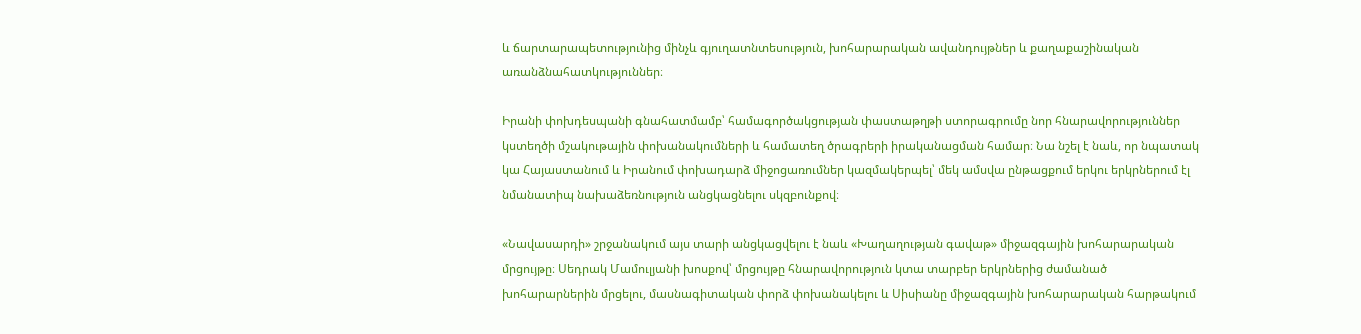և ճարտարապետությունից մինչև գյուղատնտեսություն, խոհարարական ավանդույթներ և քաղաքաշինական առանձնահատկություններ։

Իրանի փոխդեսպանի գնահատմամբ՝ համագործակցության փաստաթղթի ստորագրումը նոր հնարավորություններ կստեղծի մշակութային փոխանակումների և համատեղ ծրագրերի իրականացման համար։ Նա նշել է նաև, որ նպատակ կա Հայաստանում և Իրանում փոխադարձ միջոցառումներ կազմակերպել՝ մեկ ամսվա ընթացքում երկու երկրներում էլ նմանատիպ նախաձեռնություն անցկացնելու սկզբունքով։

«Նավասարդի» շրջանակում այս տարի անցկացվելու է նաև «Խաղաղության գավաթ» միջազգային խոհարարական մրցույթը։ Սեդրակ Մամուլյանի խոսքով՝ մրցույթը հնարավորություն կտա տարբեր երկրներից ժամանած խոհարարներին մրցելու, մասնագիտական փորձ փոխանակելու և Սիսիանը միջազգային խոհարարական հարթակում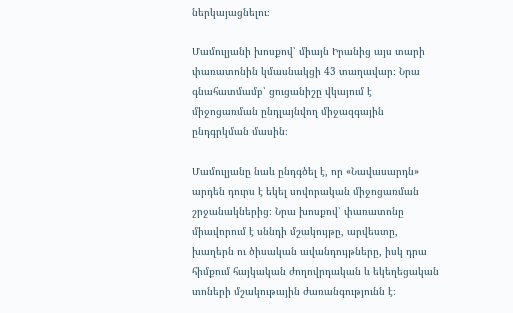ներկայացնելու։

Մամուլյանի խոսքով՝ միայն Իրանից այս տարի փառատոնին կմասնակցի 43 տաղավար։ Նրա գնահատմամբ՝ ցուցանիշը վկայում է միջոցառման ընդլայնվող միջազգային ընդգրկման մասին։

Մամուլյանը նաև ընդգծել է, որ «Նավասարդն» արդեն դուրս է եկել սովորական միջոցառման շրջանակներից։ Նրա խոսքով՝ փառատոնը միավորում է սննդի մշակույթը, արվեստը, խաղերն ու ծիսական ավանդույթները, իսկ դրա հիմքում հայկական ժողովրդական և եկեղեցական տոների մշակութային ժառանգությունն է։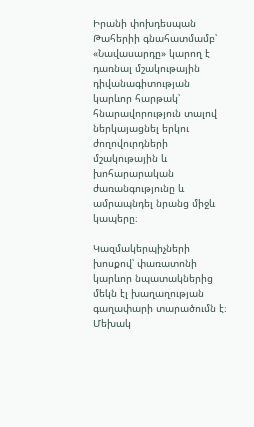Իրանի փոխդեսպան Թահերիի գնահատմամբ՝ «Նավասարդը» կարող է դառնալ մշակութային դիվանագիտության կարևոր հարթակ՝ հնարավորություն տալով ներկայացնել երկու ժողովուրդների մշակութային և խոհարարական ժառանգությունը և ամրապնդել նրանց միջև կապերը։

Կազմակերպիչների խոսքով՝ փառատոնի կարևոր նպատակներից մեկն էլ խաղաղության գաղափարի տարածումն է։ Մեխակ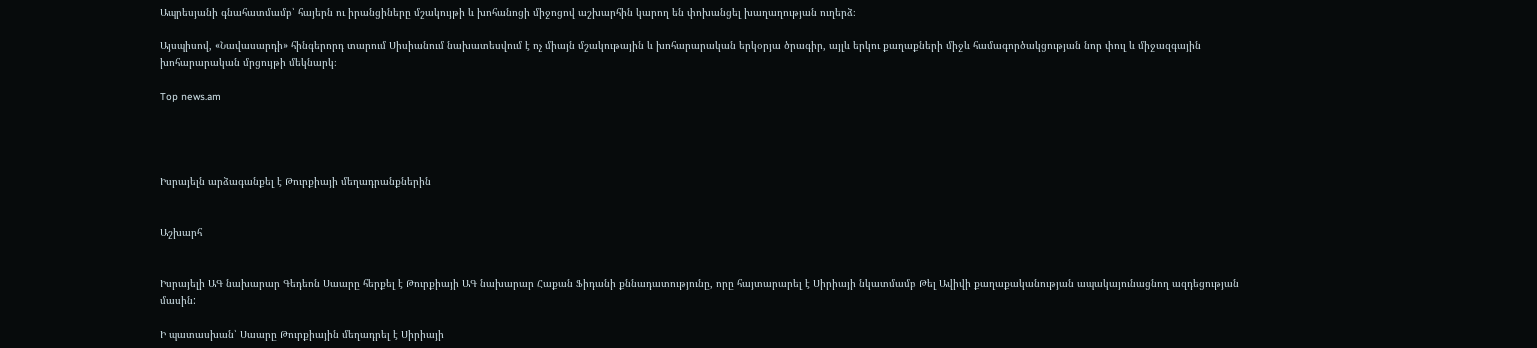Ապրեսյանի գնահատմամբ՝ հայերն ու իրանցիները մշակույթի և խոհանոցի միջոցով աշխարհին կարող են փոխանցել խաղաղության ուղերձ։

Այսպիսով, «Նավասարդի» հինգերորդ տարում Սիսիանում նախատեսվում է ոչ միայն մշակութային և խոհարարական երկօրյա ծրագիր, այլև երկու քաղաքների միջև համագործակցության նոր փուլ և միջազգային խոհարարական մրցույթի մեկնարկ։

Top news.am




Իսրայելն արձագանքել է Թուրքիայի մեղադրանքներին


Աշխարհ


Իսրայելի ԱԳ նախարար Գեդեոն Սաարը հերքել է Թուրքիայի ԱԳ նախարար Հաքան Ֆիդանի քննադատությունը, որը հայտարարել է Սիրիայի նկատմամբ Թել Ավիվի քաղաքականության ապակայունացնող ազդեցության մասին:

Ի պատասխան՝ Սաարը Թուրքիային մեղադրել է Սիրիայի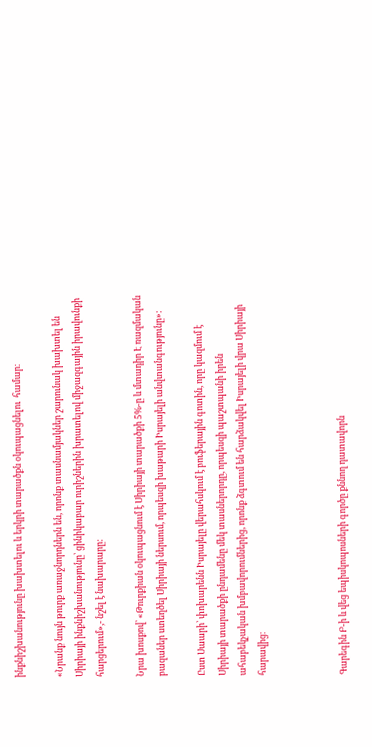ինքնիշխանությունը խախտելու և երկրի տարածքն օկուպացնելու  համար։

«Նրանք նույն թուրք առաջնորդներն են, որոնք տասնամյակներ շարունակ խախտել են Սիրիայի ինքնիշխանությունը՝ ցինիկաբար ուրիշներին խրատելով միջազգային իրավունքի հարցերում»,- նշել է նախարարը:

Նրա խոսքով՝ «Թուրքիան օկուպացնում է Սիրիայի տարածքի 5%-ը և մտադիր Է ռազմական բազաներ ստեղծել Սիրիայի ներսում, որպեսզի խաթարի Իսրայելի անվտանգությունը»:

Ըստ Սաարի՝ փոխարենն Իսրայելը վերահսկում է բուֆերային գոտին, որը կազմում է Սիրիայի տարածքի ընդամենը մեկ տասներորդը, որպեսզի պաշտպանի իրեն ահաբեկչական խմբավորումներից, որոնք ձգտում են հարձակվել Իսրայելի վրա Սիրիայի հարավից։



Գարեգին Բ-ի և վեց եպիսկոպոսների գործը քննող դատավորն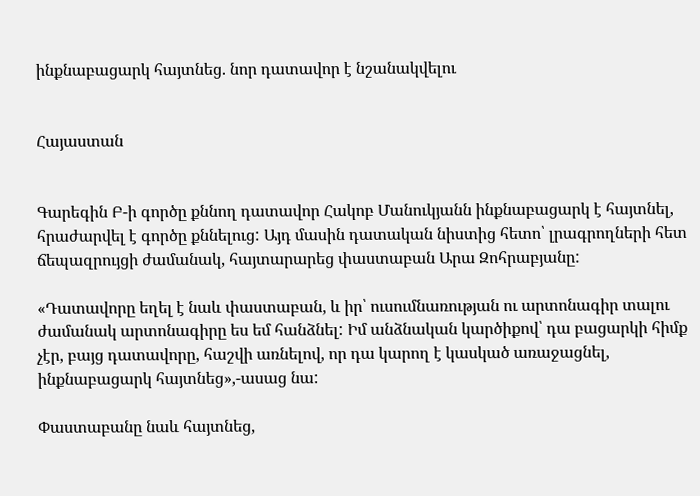ինքնաբացարկ հայտնեց. նոր դատավոր է նշանակվելու


Հայաստան


Գարեգին Բ-ի գործը քննող դատավոր Հակոբ Մանուկյանն ինքնաբացարկ է հայտնել, հրաժարվել է գործը քննելուց: Այդ մասին դատական նիստից հետո՝ լրագրողների հետ ճեպազրույցի ժամանակ, հայտարարեց փաստաբան Արա Զոհրաբյանը:

«Դատավորը եղել է նաև փաստաբան, և իր՝ ուսումնառության ու արտոնագիր տալու ժամանակ արտոնագիրը ես եմ հանձնել: Իմ անձնական կարծիքով՝ դա բացարկի հիմք չէր, բայց դատավորը, հաշվի առնելով, որ դա կարող է կասկած առաջացնել, ինքնաբացարկ հայտնեց»,-ասաց նա:

Փաստաբանը նաև հայտնեց,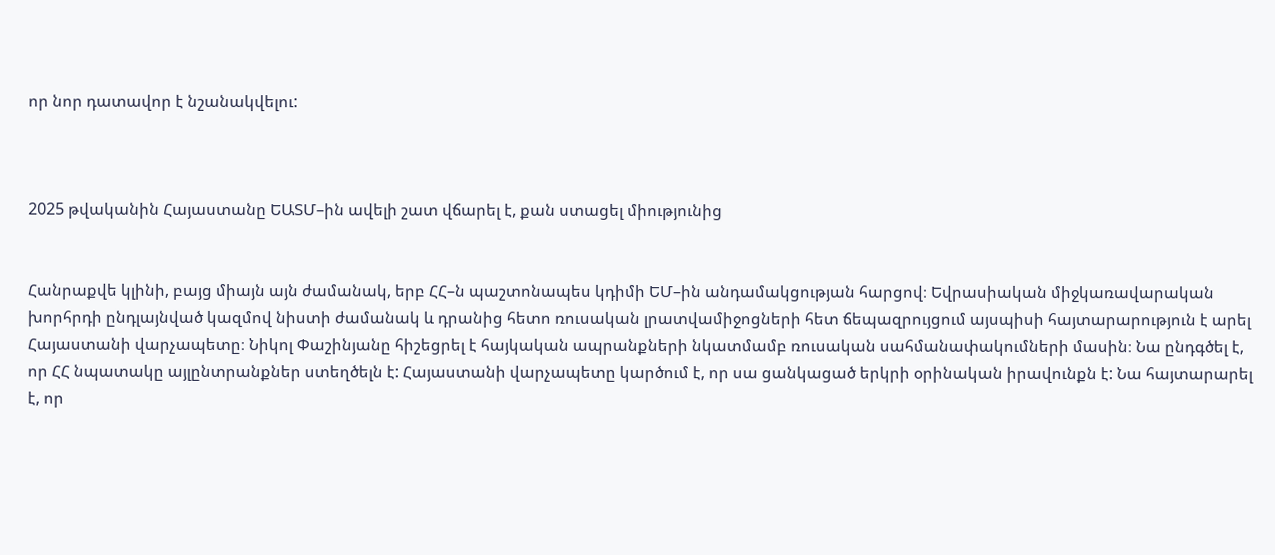որ նոր դատավոր է նշանակվելու:



2025 թվականին Հայաստանը ԵԱՏՄ–ին ավելի շատ վճարել է, քան ստացել միությունից


Հանրաքվե կլինի, բայց միայն այն ժամանակ, երբ ՀՀ–ն պաշտոնապես կդիմի ԵՄ–ին անդամակցության հարցով։ Եվրասիական միջկառավարական խորհրդի ընդլայնված կազմով նիստի ժամանակ և դրանից հետո ռուսական լրատվամիջոցների հետ ճեպազրույցում այսպիսի հայտարարություն է արել Հայաստանի վարչապետը։ Նիկոլ Փաշինյանը հիշեցրել է հայկական ապրանքների նկատմամբ ռուսական սահմանափակումների մասին։ Նա ընդգծել է, որ ՀՀ նպատակը այլընտրանքներ ստեղծելն է: Հայաստանի վարչապետը կարծում է, որ սա ցանկացած երկրի օրինական իրավունքն է: Նա հայտարարել է, որ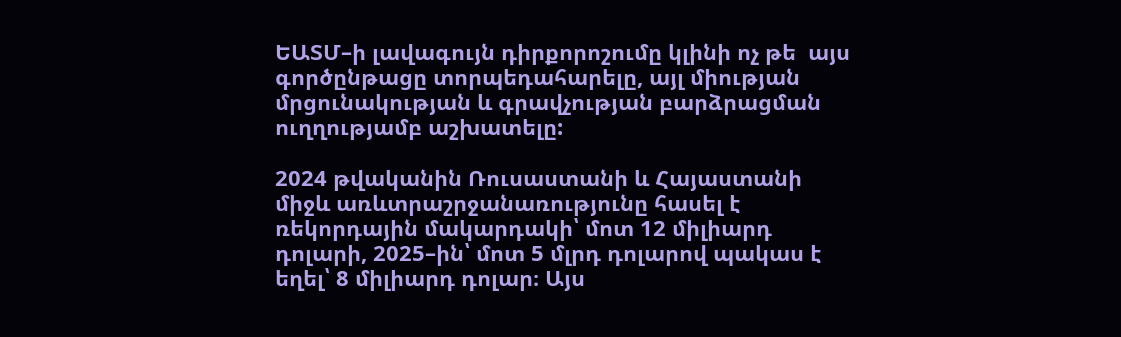ԵԱՏՄ–ի լավագույն դիրքորոշումը կլինի ոչ թե  այս գործընթացը տորպեդահարելը, այլ միության մրցունակության և գրավչության բարձրացման ուղղությամբ աշխատելը:

2024 թվականին Ռուսաստանի և Հայաստանի միջև առևտրաշրջանառությունը հասել է ռեկորդային մակարդակի՝ մոտ 12 միլիարդ դոլարի, 2025–ին՝ մոտ 5 մլրդ դոլարով պակաս է եղել՝ 8 միլիարդ դոլար։ Այս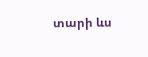տարի ևս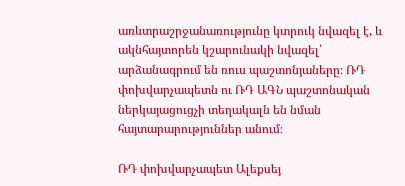առևտրաշրջանառությունը կտրուկ նվազել է, և ակնհայտորեն կշարունակի նվազել՝ արձանագրում են ռուս պաշտոնյաները։ ՌԴ փոխվարչապետն ու ՌԴ ԱԳՆ պաշտոնական ներկայացուցչի տեղակալն են նման հայտարարություններ անում։

ՌԴ փոխվարչապետ Ալեքսեյ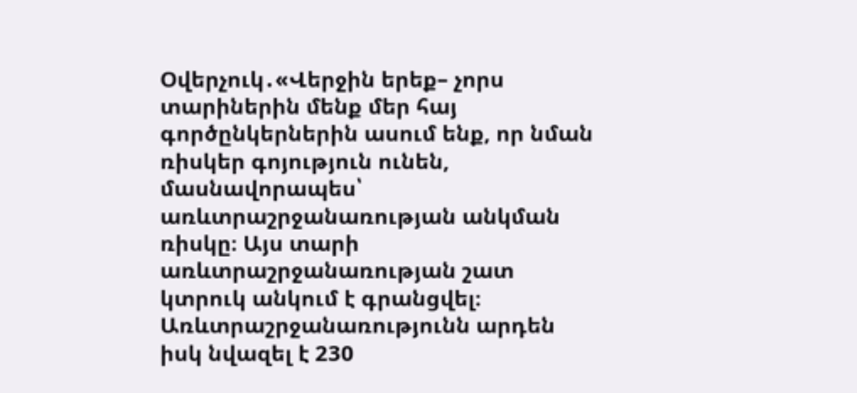Օվերչուկ․«Վերջին երեք– չորս տարիներին մենք մեր հայ գործընկերներին ասում ենք, որ նման ռիսկեր գոյություն ունեն, մասնավորապես՝ առևտրաշրջանառության անկման ռիսկը։ Այս տարի առևտրաշրջանառության շատ կտրուկ անկում է գրանցվել։ Առևտրաշրջանառությունն արդեն իսկ նվազել է 230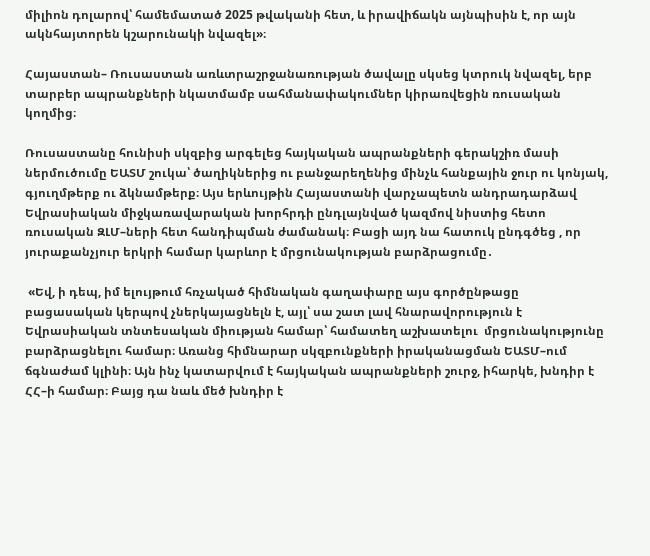միլիոն դոլարով՝ համեմատած 2025 թվականի հետ, և իրավիճակն այնպիսին է, որ այն ակնհայտորեն կշարունակի նվազել»։

Հայաստան– Ռուսաստան առևտրաշրջանառության ծավալը սկսեց կտրուկ նվազել, երբ տարբեր ապրանքների նկատմամբ սահմանափակումներ կիրառվեցին ռուսական կողմից։

Ռուսաստանը հունիսի սկզբից արգելեց հայկական ապրանքների գերակշիռ մասի ներմուծումը ԵԱՏՄ շուկա՝ ծաղիկներից ու բանջարեղենից մինչև հանքային ջուր ու կոնյակ, գյուղմթերք ու ձկնամթերք։ Այս երևույթին Հայաստանի վարչապետն անդրադարձավ Եվրասիական միջկառավարական խորհրդի ընդլայնված կազմով նիստից հետո ռուսական ԶԼՄ–ների հետ հանդիպման ժամանակ։ Բացի այդ նա հատուկ ընդգծեց , որ յուրաքանչյուր երկրի համար կարևոր է մրցունակության բարձրացումը․

 «Եվ, ի դեպ, իմ ելույթում հռչակած հիմնական գաղափարը այս գործընթացը բացասական կերպով չներկայացնելն է, այլ՝ սա շատ լավ հնարավորություն է Եվրասիական տնտեսական միության համար՝ համատեղ աշխատելու  մրցունակությունը բարձրացնելու համար։ Առանց հիմնարար սկզբունքների իրականացման ԵԱՏՄ–ում ճգնաժամ կլինի։ Այն ինչ կատարվում է հայկական ապրանքների շուրջ, իհարկե, խնդիր է ՀՀ–ի համար։ Բայց դա նաև մեծ խնդիր է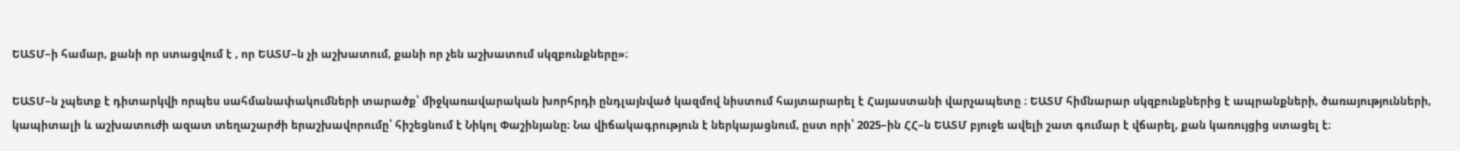ԵԱՏՄ–ի համար, քանի որ ստացվում է , որ ԵԱՏՄ–ն չի աշխատում, քանի որ չեն աշխատում սկզբունքները»։

ԵԱՏՄ–ն չպետք է դիտարկվի որպես սահմանափակումների տարածք՝ միջկառավարական խորհրդի ընդլայնված կազմով նիստում հայտարարել է Հայաստանի վարչապետը ։ ԵԱՏՄ հիմնարար սկզբունքներից է ապրանքների, ծառայությունների, կապիտալի և աշխատուժի ազատ տեղաշարժի երաշխավորումը՝ հիշեցնում է Նիկոլ Փաշինյանը։ Նա վիճակագրություն է ներկայացնում, ըստ որի՝ 2025–ին ՀՀ–ն ԵԱՏՄ բյուջե ավելի շատ գումար է վճարել, քան կառույցից ստացել է։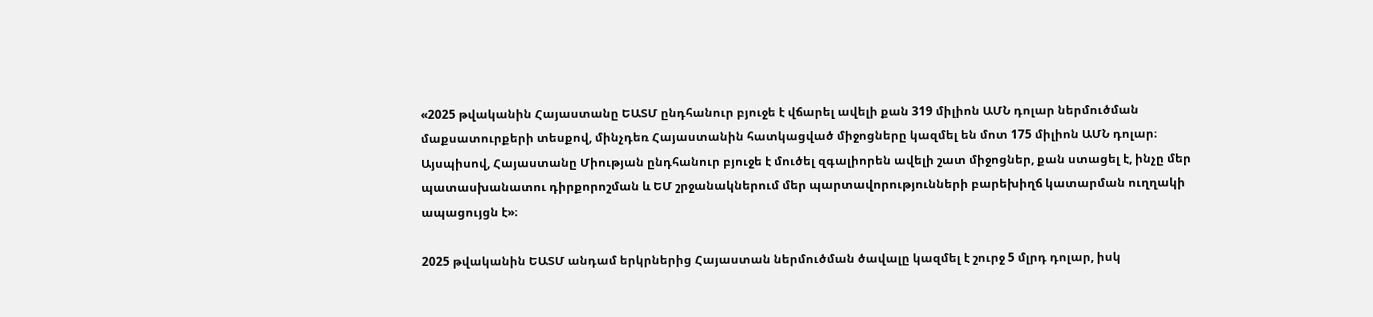«2025 թվականին Հայաստանը ԵԱՏՄ ընդհանուր բյուջե է վճարել ավելի քան 319 միլիոն ԱՄՆ դոլար ներմուծման մաքսատուրքերի տեսքով, մինչդեռ Հայաստանին հատկացված միջոցները կազմել են մոտ 175 միլիոն ԱՄՆ դոլար։ Այսպիսով, Հայաստանը Միության ընդհանուր բյուջե է մուծել զգալիորեն ավելի շատ միջոցներ, քան ստացել է, ինչը մեր պատասխանատու դիրքորոշման և ԵՄ շրջանակներում մեր պարտավորությունների բարեխիղճ կատարման ուղղակի ապացույցն է»։

2025 թվականին ԵԱՏՄ անդամ երկրներից Հայաստան ներմուծման ծավալը կազմել է շուրջ 5 մլրդ դոլար, իսկ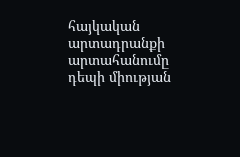հայկական արտադրանքի արտահանումը դեպի միության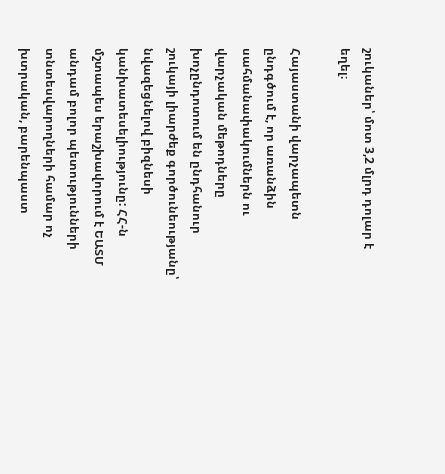շուկաներ՝ մոտ 3,2 մլրդ դոլար է եղել։

Հայաստանի վարչապետն ընդգծում է, որ առանձին սահմանափակումներն ու վարչական մեթոդները խոչընդոտում են ընդհանուր շուկայի լիարժեք գործունեությանը՝ նվազեցնելով բիզնեսի կանխատեսելիությունը: ՀՀ-ն մշտապես երաշխավորում է ԵԱՏՄ անդամ բոլոր պետությունների տնտեսվարողների համար ոչ խտրական, բարենպաստ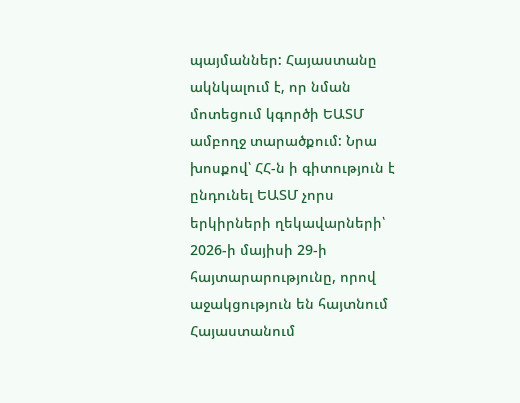պայմաններ: Հայաստանը ակնկալում է, որ նման մոտեցում կգործի ԵԱՏՄ ամբողջ տարածքում: Նրա խոսքով՝ ՀՀ-ն ի գիտություն է ընդունել ԵԱՏՄ չորս երկիրների ղեկավարների՝ 2026-ի մայիսի 29-ի հայտարարությունը, որով աջակցություն են հայտնում Հայաստանում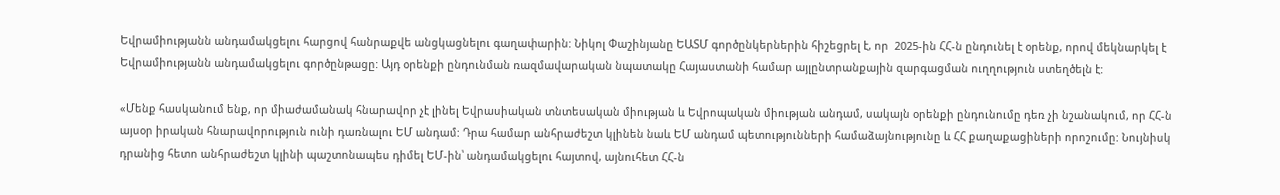Եվրամիությանն անդամակցելու հարցով հանրաքվե անցկացնելու գաղափարին: Նիկոլ Փաշինյանը ԵԱՏՄ գործընկերներին հիշեցրել է, որ  2025-ին ՀՀ-ն ընդունել է օրենք, որով մեկնարկել է Եվրամիությանն անդամակցելու գործընթացը: Այդ օրենքի ընդունման ռազմավարական նպատակը Հայաստանի համար այլընտրանքային զարգացման ուղղություն ստեղծելն է:

«Մենք հասկանում ենք, որ միաժամանակ հնարավոր չէ լինել Եվրասիական տնտեսական միության և Եվրոպական միության անդամ, սակայն օրենքի ընդունումը դեռ չի նշանակում, որ ՀՀ-ն այսօր իրական հնարավորություն ունի դառնալու ԵՄ անդամ: Դրա համար անհրաժեշտ կլինեն նաև ԵՄ անդամ պետությունների համաձայնությունը և ՀՀ քաղաքացիների որոշումը: Նույնիսկ դրանից հետո անհրաժեշտ կլինի պաշտոնապես դիմել ԵՄ-ին՝ անդամակցելու հայտով, այնուհետ ՀՀ-ն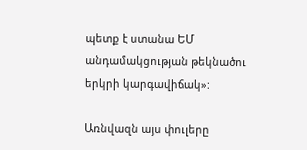պետք է ստանա ԵՄ անդամակցության թեկնածու երկրի կարգավիճակ»:

Առնվազն այս փուլերը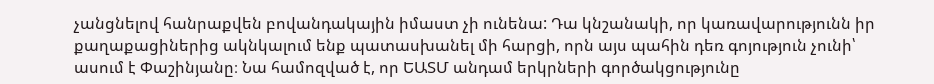չանցնելով հանրաքվեն բովանդակային իմաստ չի ունենա: Դա կնշանակի, որ կառավարությունն իր քաղաքացիներից ակնկալում ենք պատասխանել մի հարցի, որն այս պահին դեռ գոյություն չունի՝ ասում է Փաշինյանը։ Նա համոզված է, որ ԵԱՏՄ անդամ երկրների գործակցությունը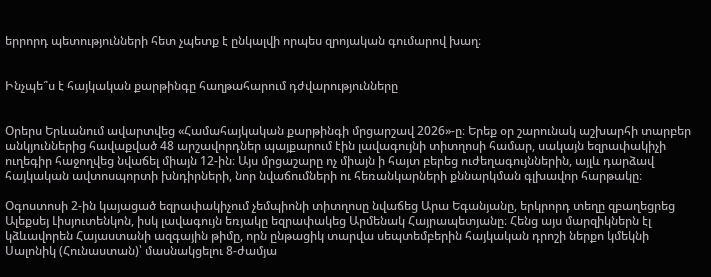երրորդ պետությունների հետ չպետք է ընկալվի որպես զրոյական գումարով խաղ։


Ինչպե՞ս է հայկական քարթինգը հաղթահարում դժվարությունները


Օրերս Երևանում ավարտվեց «Համահայկական քարթինգի մրցարշավ 2026»-ը։ Երեք օր շարունակ աշխարհի տարբեր անկյուններից հավաքված 48 արշավորդներ պայքարում էին լավագույնի տիտղոսի համար, սակայն եզրափակիչի ուղեգիր հաջողվեց նվաճել միայն 12-ին։ Այս մրցաշարը ոչ միայն ի հայտ բերեց ուժեղագույններին, այլև դարձավ հայկական ավտոսպորտի խնդիրների, նոր նվաճումների ու հեռանկարների քննարկման գլխավոր հարթակը։

Օգոստոսի 2-ին կայացած եզրափակիչում չեմպիոնի տիտղոսը նվաճեց Արա Եգանյանը, երկրորդ տեղը զբաղեցրեց Ալեքսեյ Լիսյուտենկոն, իսկ լավագույն եռյակը եզրափակեց Արմենակ Հայրապետյանը։ Հենց այս մարզիկներն էլ կձևավորեն Հայաստանի ազգային թիմը, որն ընթացիկ տարվա սեպտեմբերին հայկական դրոշի ներքո կմեկնի Սալոնիկ (Հունաստան)՝ մասնակցելու 8-ժամյա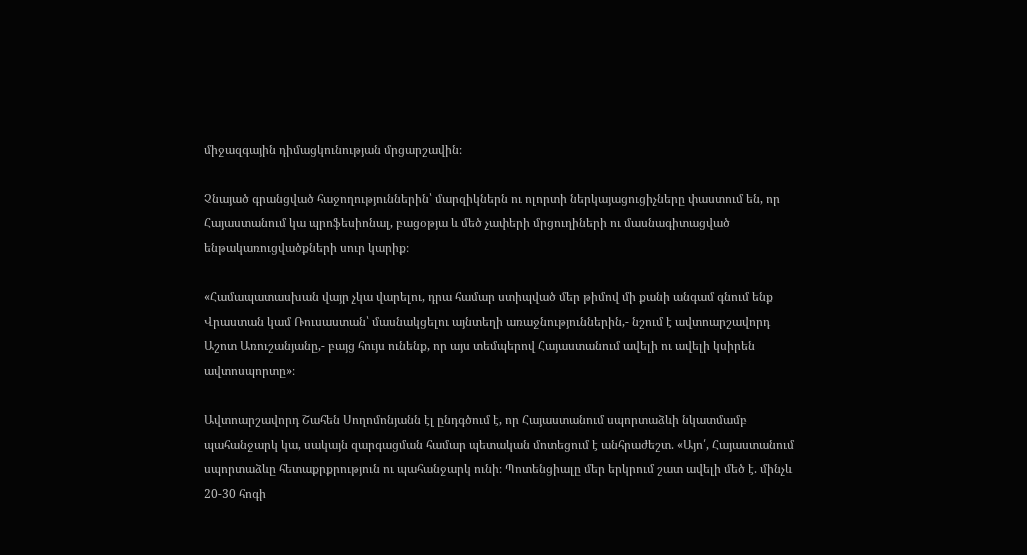միջազգային դիմացկունության մրցարշավին։

Չնայած գրանցված հաջողություններին՝ մարզիկներն ու ոլորտի ներկայացուցիչները փաստում են, որ Հայաստանում կա պրոֆեսիոնալ, բացօթյա և մեծ չափերի մրցուղիների ու մասնագիտացված ենթակառուցվածքների սուր կարիք։

«Համապատասխան վայր չկա վարելու, դրա համար ստիպված մեր թիմով մի քանի անգամ գնում ենք Վրաստան կամ Ռուսաստան՝ մասնակցելու այնտեղի առաջնություններին,- նշում է ավտոարշավորդ Աշոտ Առուշանյանը,- բայց հույս ունենք, որ այս տեմպերով Հայաստանում ավելի ու ավելի կսիրեն ավտոսպորտը»։

Ավտոարշավորդ Շահեն Սողոմոնյանն էլ ընդգծում է, որ Հայաստանում սպորտաձևի նկատմամբ պահանջարկ կա, սակայն զարգացման համար պետական մոտեցում է անհրաժեշտ. «Այո՛, Հայաստանում սպորտաձևը հետաքրքրություն ու պահանջարկ ունի։ Պոտենցիալը մեր երկրում շատ ավելի մեծ է. մինչև 20-30 հոգի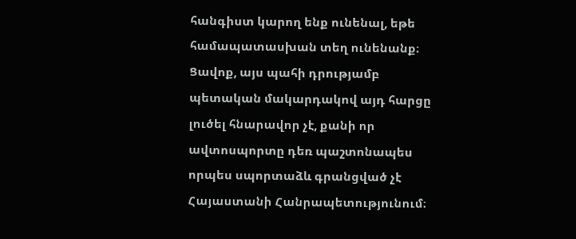հանգիստ կարող ենք ունենալ, եթե համապատասխան տեղ ունենանք։ Ցավոք, այս պահի դրությամբ պետական մակարդակով այդ հարցը լուծել հնարավոր չէ, քանի որ ավտոսպորտը դեռ պաշտոնապես որպես սպորտաձև գրանցված չէ Հայաստանի Հանրապետությունում։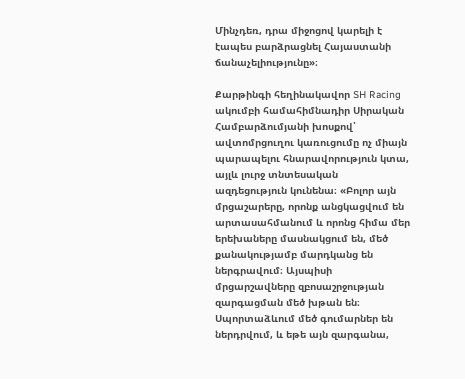Մինչդեռ, դրա միջոցով կարելի է էապես բարձրացնել Հայաստանի ճանաչելիությունը»։

Քարթինգի հեղինակավոր SH Racing ակումբի համահիմնադիր Սիրական Համբարձումյանի խոսքով՝ ավտոմրցուղու կառուցումը ոչ միայն պարապելու հնարավորություն կտա, այլև լուրջ տնտեսական ազդեցություն կունենա։ «Բոլոր այն մրցաշարերը, որոնք անցկացվում են արտասահմանում և որոնց հիմա մեր երեխաները մասնակցում են, մեծ քանակությամբ մարդկանց են ներգրավում։ Այսպիսի մրցարշավները զբոսաշրջության զարգացման մեծ խթան են։ Սպորտաձևում մեծ գումարներ են ներդրվում, և եթե այն զարգանա,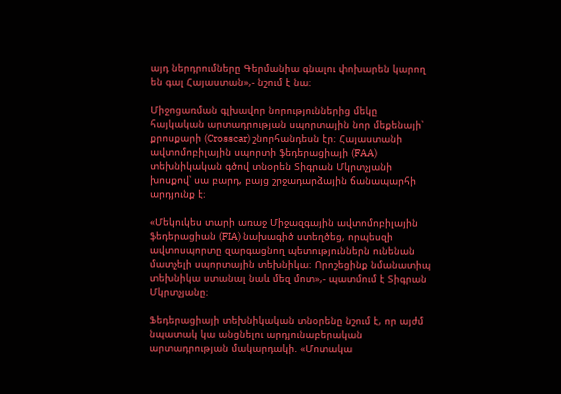այդ ներդրումները Գերմանիա գնալու փոխարեն կարող են գալ Հայաստան»,- նշում է նա։

Միջոցառման գլխավոր նորություններից մեկը հայկական արտադրության սպորտային նոր մեքենայի՝ քրոսքարի (Crosscar) շնորհանդեսն էր։ Հայաստանի ավտոմոբիլային սպորտի ֆեդերացիայի (FAA) տեխնիկական գծով տնօրեն Տիգրան Մկրտչյանի խոսքով՝ սա բարդ, բայց շրջադարձային ճանապարհի արդյունք է։

«Մեկուկես տարի առաջ Միջազգային ավտոմոբիլային ֆեդերացիան (FIA) նախագիծ ստեղծեց, որպեսզի ավտոսպորտը զարգացնող պետություններն ունենան մատչելի սպորտային տեխնիկա։ Որոշեցինք նմանատիպ տեխնիկա ստանալ նաև մեզ մոտ»,- պատմում է Տիգրան Մկրտչյանը։

Ֆեդերացիայի տեխնիկական տնօրենը նշում է, որ այժմ նպատակ կա անցնելու արդյունաբերական արտադրության մակարդակի. «Մոտակա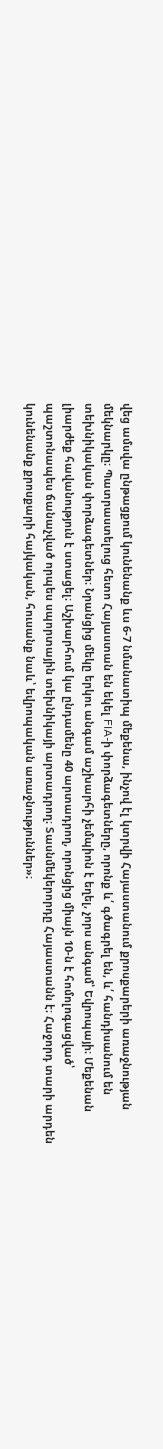վեց ամսվա ընթացքում կունենանք ևս 6-7 նմանատիպ մեքենա, ինչով էլ կտրվի Հայաստանում քրոսքարերի առաջնության մեկնարկը։ Պատրաստելուց հետո Հայաստան են եկել FIA-ի փորձագետները, որոնք և՛ գծագրել են, և՛ հանդիսանում են տեխնիկական փորձագետներ։ Նրանցից մեկը երկու անգամ աշխարհի չեմպիոն է եղել, չորս անգամ՝ Եվրոպայի։ Մեքենան լիարժեք հավանություն է ստացել։ Աշխարհում կա ընդամենը 40 արտադրող, որոնցից միայն 10-ն է հոմոլոգացված՝ պաշտոնապես ճանաչված որպես սպորտային տեխնիկայի արտադրող։ Տասնմեկերորդը Հայաստանն է։ Հաջորդ տարի արդեն կունենանք քրոսքարի հայկական, հուսանք նաև՝ եվրոպական առաջնություններ»։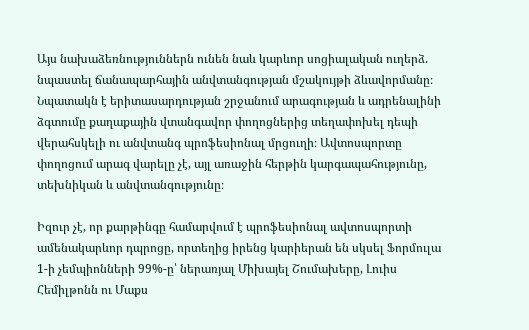Այս նախաձեռնություններն ունեն նաև կարևոր սոցիալական ուղերձ. նպաստել ճանապարհային անվտանգության մշակույթի ձևավորմանը։ Նպատակն է երիտասարդության շրջանում արագության և ադրենալինի ձգտումը քաղաքային վտանգավոր փողոցներից տեղափոխել դեպի վերահսկելի ու անվտանգ պրոֆեսիոնալ մրցուղի։ Ավտոսպորտը փողոցում արագ վարելը չէ, այլ առաջին հերթին կարգապահությունը, տեխնիկան և անվտանգությունը։

Իզուր չէ, որ քարթինգը համարվում է պրոֆեսիոնալ ավտոսպորտի ամենակարևոր դպրոցը, որտեղից իրենց կարիերան են սկսել Ֆորմուլա 1-ի չեմպիոնների 99%-ը՝ ներառյալ Միխայել Շումախերը, Լուիս Հեմիլթոնն ու Մաքս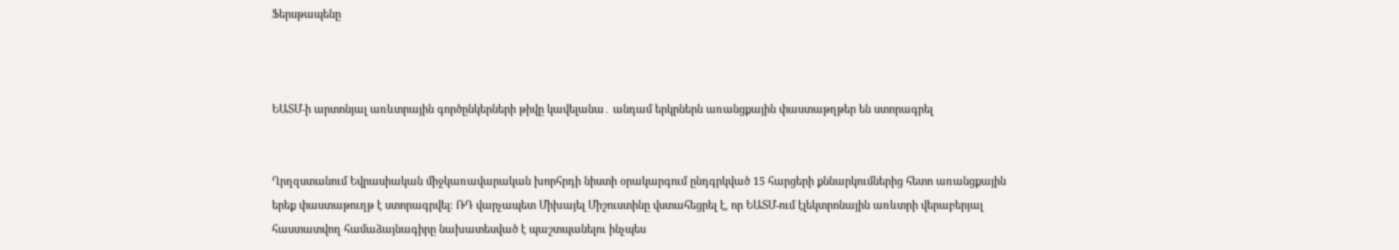Ֆերսթապենը



ԵԱՏՄ-ի արտոնյալ առևտրային գործընկերների թիվը կավելանա․ անդամ երկրներն առանցքային փաստաթղթեր են ստորագրել


Ղրղզստանում Եվրասիական միջկառավարական խորհրդի նիստի օրակարգում ընդգրկված 15 հարցերի քննարկումներից հետո առանցքային երեք փաստաթուղթ է ստորագրվել։ ՌԴ վարչապետ Միխայել Միշուստինը վստահեցրել է, որ ԵԱՏՄ-ում էլեկտրոնային առևտրի վերաբերյալ հաստատվող համաձայնագիրը նախատեսված է պաշտպանելու ինչպես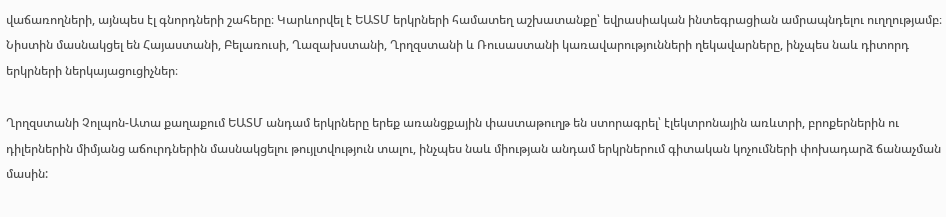վաճառողների, այնպես էլ գնորդների շահերը։ Կարևորվել է ԵԱՏՄ երկրների համատեղ աշխատանքը՝ եվրասիական ինտեգրացիան ամրապնդելու ուղղությամբ։ Նիստին մասնակցել են Հայաստանի, Բելառուսի, Ղազախստանի, Ղրղզստանի և Ռուսաստանի կառավարությունների ղեկավարները, ինչպես նաև դիտորդ երկրների ներկայացուցիչներ։

Ղրղզստանի Չոլպոն-Ատա քաղաքում ԵԱՏՄ անդամ երկրները երեք առանցքային փաստաթուղթ են ստորագրել՝ էլեկտրոնային առևտրի, բրոքերներին ու դիլերներին միմյանց աճուրդներին մասնակցելու թույլտվություն տալու, ինչպես նաև միության անդամ երկրներում գիտական կոչումների փոխադարձ ճանաչման մասին: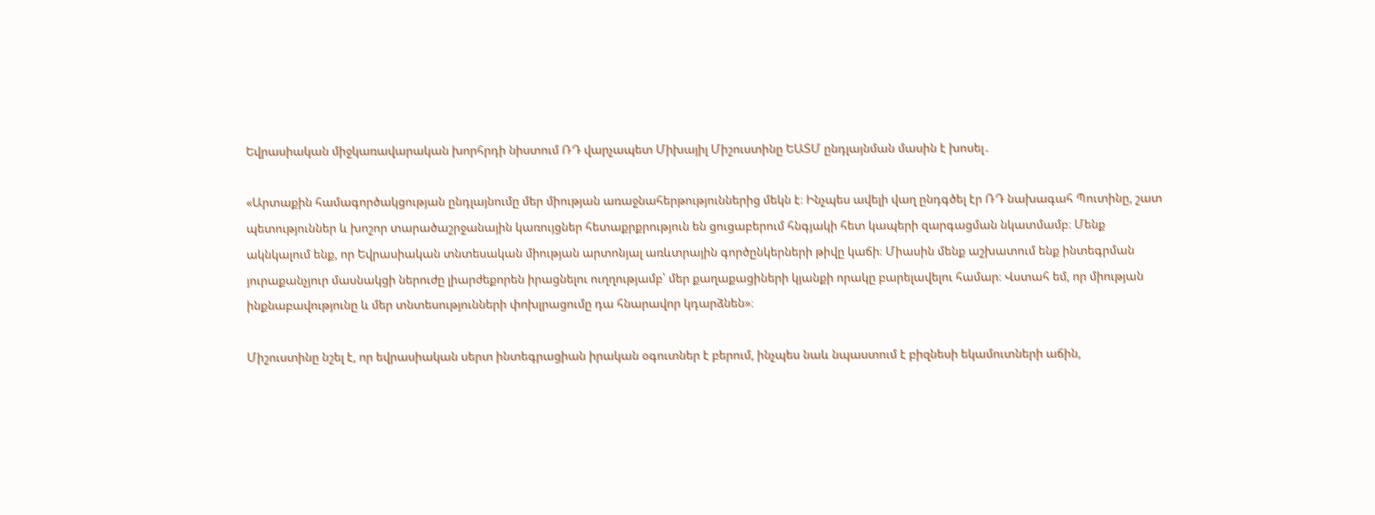Եվրասիական միջկառավարական խորհրդի նիստում ՌԴ վարչապետ Միխայիլ Միշուստինը ԵԱՏՄ ընդլայնման մասին է խոսել․

«Արտաքին համագործակցության ընդլայնումը մեր միության առաջնահերթություններից մեկն է։ Ինչպես ավելի վաղ ընդգծել էր ՌԴ նախագահ Պուտինը, շատ  պետություններ և խոշոր տարածաշրջանային կառույցներ հետաքրքրություն են ցուցաբերում հնգյակի հետ կապերի զարգացման նկատմամբ։ Մենք ակնկալում ենք, որ Եվրասիական տնտեսական միության արտոնյալ առևտրային գործընկերների թիվը կաճի։ Միասին մենք աշխատում ենք ինտեգրման յուրաքանչյուր մասնակցի ներուժը լիարժեքորեն իրացնելու ուղղությամբ՝ մեր քաղաքացիների կյանքի որակը բարելավելու համար։ Վստահ եմ, որ միության ինքնաբավությունը և մեր տնտեսությունների փոխլրացումը դա հնարավոր կդարձնեն»։

Միշուստինը նշել է, որ եվրասիական սերտ ինտեգրացիան իրական օգուտներ է բերում, ինչպես նաև նպաստում է բիզնեսի եկամուտների աճին,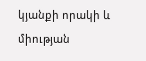կյանքի որակի և միության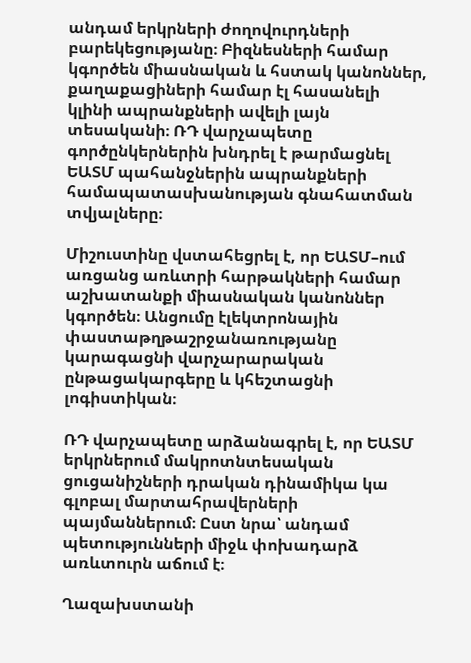անդամ երկրների ժողովուրդների բարեկեցությանը։ Բիզնեսների համար կգործեն միասնական և հստակ կանոններ, քաղաքացիների համար էլ հասանելի կլինի ապրանքների ավելի լայն տեսականի։ ՌԴ վարչապետը գործընկերներին խնդրել է թարմացնել ԵԱՏՄ պահանջներին ապրանքների համապատասխանության գնահատման տվյալները։

Միշուստինը վստահեցրել է, որ ԵԱՏՄ–ում առցանց առևտրի հարթակների համար աշխատանքի միասնական կանոններ կգործեն։ Անցումը էլեկտրոնային փաստաթղթաշրջանառությանը կարագացնի վարչարարական ընթացակարգերը և կհեշտացնի լոգիստիկան։

ՌԴ վարչապետը արձանագրել է, որ ԵԱՏՄ երկրներում մակրոտնտեսական ցուցանիշների դրական դինամիկա կա գլոբալ մարտահրավերների պայմաններում։ Ըստ նրա՝ անդամ պետությունների միջև փոխադարձ առևտուրն աճում է։

Ղազախստանի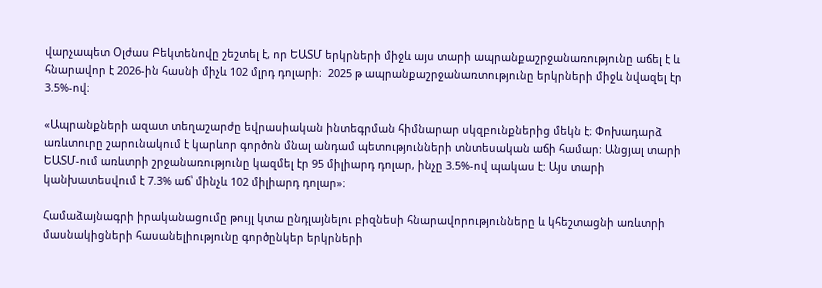վարչապետ Օլժաս Բեկտենովը շեշտել է, որ ԵԱՏՄ երկրների միջև այս տարի ապրանքաշրջանառությունը աճել է և հնարավոր է 2026-ին հասնի միչև 102 մլրդ դոլարի։  2025 թ ապրանքաշրջանառտությունը երկրների միջև նվազել էր 3.5%-ով։

«Ապրանքների ազատ տեղաշարժը եվրասիական ինտեգրման հիմնարար սկզբունքներից մեկն է։ Փոխադարձ առևտուրը շարունակում է կարևոր գործոն մնալ անդամ պետությունների տնտեսական աճի համար: Անցյալ տարի ԵԱՏՄ-ում առևտրի շրջանառությունը կազմել էր 95 միլիարդ դոլար, ինչը 3.5%-ով պակաս է: Այս տարի կանխատեսվում է 7.3% աճ՝ մինչև 102 միլիարդ դոլար»։

Համաձայնագրի իրականացումը թույլ կտա ընդլայնելու բիզնեսի հնարավորությունները և կհեշտացնի առևտրի մասնակիցների հասանելիությունը գործընկեր երկրների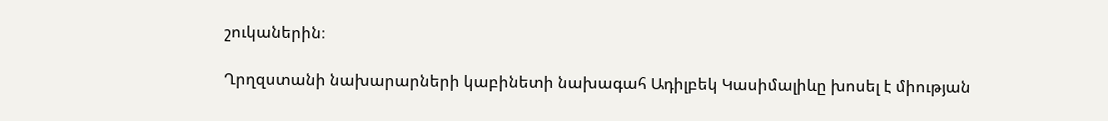շուկաներին։

Ղրղզստանի նախարարների կաբինետի նախագահ Ադիլբեկ Կասիմալիևը խոսել է միության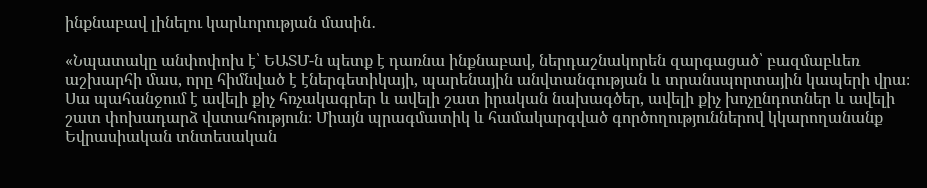ինքնաբավ լինելու կարևորության մասին․

«Նպատակը անփոփոխ է՝ ԵԱՏՄ-ն պետք է դառնա ինքնաբավ, ներդաշնակորեն զարգացած՝ բազմաբևեռ աշխարհի մաս, որը հիմնված է էներգետիկայի, պարենային անվտանգության և տրանսպորտային կապերի վրա։ Սա պահանջում է ավելի քիչ հռչակագրեր և ավելի շատ իրական նախագծեր, ավելի քիչ խոչընդոտներ և ավելի շատ փոխադարձ վստահություն։ Միայն պրագմատիկ և համակարգված գործողություններով կկարողանանք Եվրասիական տնտեսական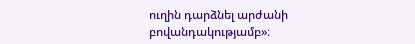ուղին դարձնել արժանի բովանդակությամբ»։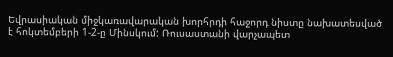Եվրասիական միջկառավարական խորհրդի հաջորդ նիստը նախատեսված է հոկտեմբերի 1-2-ը Մինսկում: Ռուսաստանի վարչապետ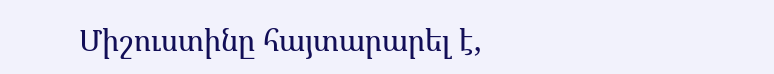Միշուստինը հայտարարել է,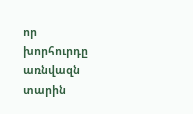որ խորհուրդը առնվազն տարին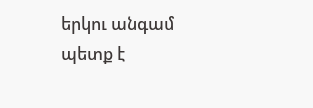երկու անգամ պետք է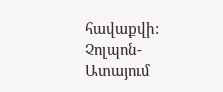հավաքվի: Չոլպոն-Ատայում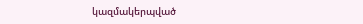կազմակերպված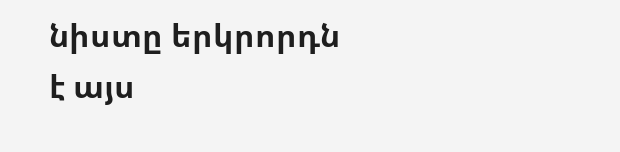նիստը երկրորդն է այս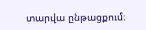տարվա ընթացքում։